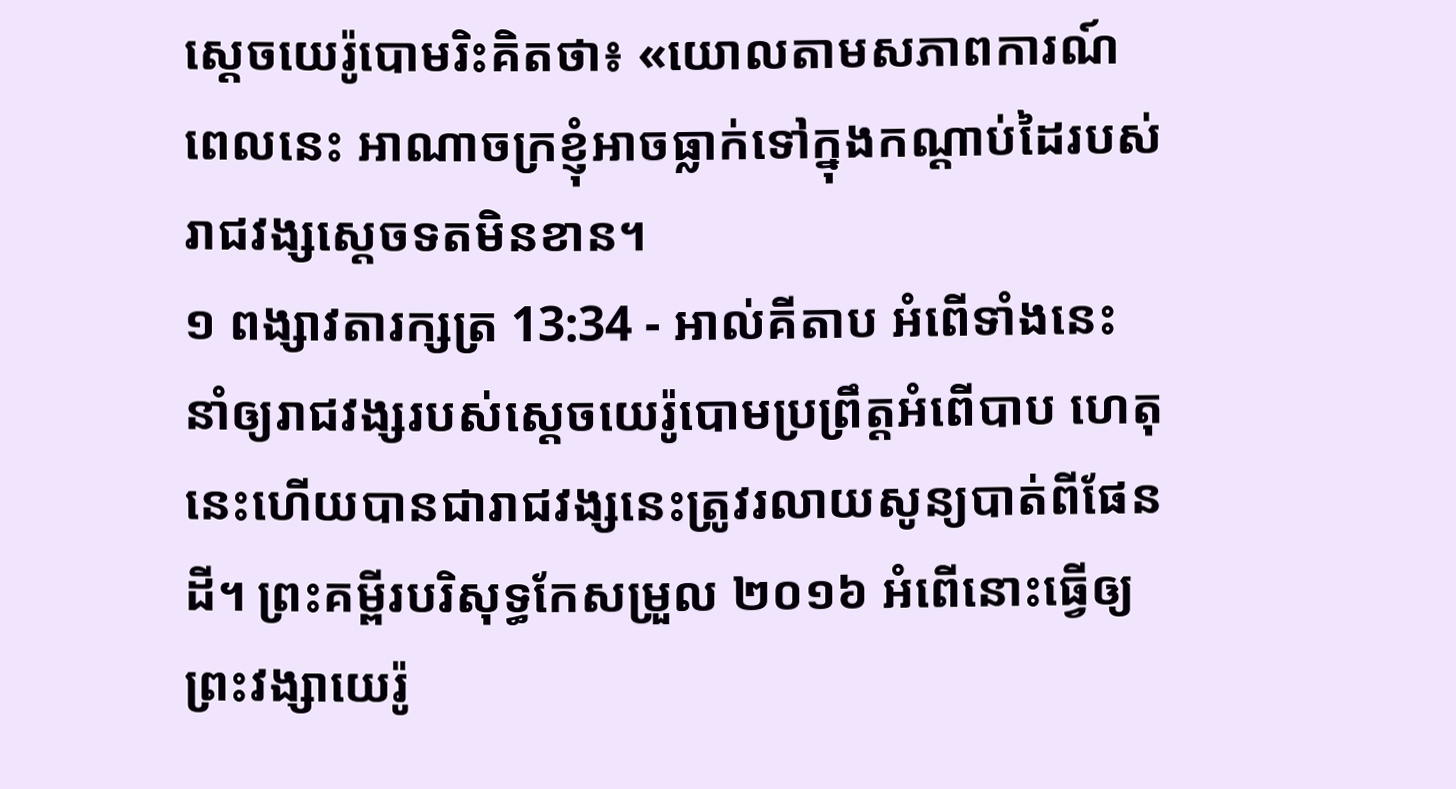ស្តេចយេរ៉ូបោមរិះគិតថា៖ «យោលតាមសភាពការណ៍ពេលនេះ អាណាចក្រខ្ញុំអាចធ្លាក់ទៅក្នុងកណ្តាប់ដៃរបស់រាជវង្សស្តេចទតមិនខាន។
១ ពង្សាវតារក្សត្រ 13:34 - អាល់គីតាប អំពើទាំងនេះ នាំឲ្យរាជវង្សរបស់ស្តេចយេរ៉ូបោមប្រព្រឹត្តអំពើបាប ហេតុនេះហើយបានជារាជវង្សនេះត្រូវរលាយសូន្យបាត់ពីផែនដី។ ព្រះគម្ពីរបរិសុទ្ធកែសម្រួល ២០១៦ អំពើនោះធ្វើឲ្យព្រះវង្សាយេរ៉ូ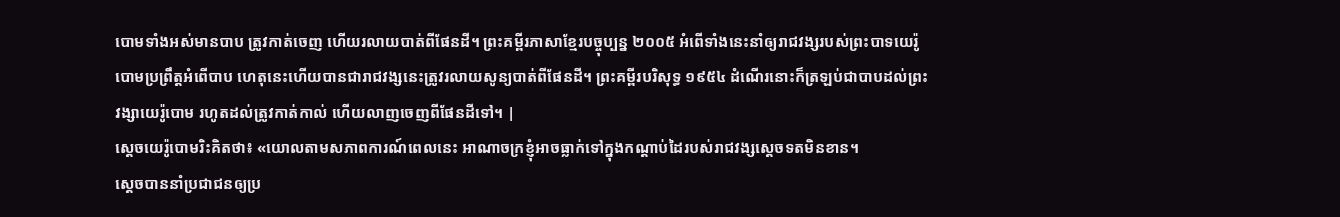បោមទាំងអស់មានបាប ត្រូវកាត់ចេញ ហើយរលាយបាត់ពីផែនដី។ ព្រះគម្ពីរភាសាខ្មែរបច្ចុប្បន្ន ២០០៥ អំពើទាំងនេះនាំឲ្យរាជវង្សរបស់ព្រះបាទយេរ៉ូបោមប្រព្រឹត្តអំពើបាប ហេតុនេះហើយបានជារាជវង្សនេះត្រូវរលាយសូន្យបាត់ពីផែនដី។ ព្រះគម្ពីរបរិសុទ្ធ ១៩៥៤ ដំណើរនោះក៏ត្រឡប់ជាបាបដល់ព្រះវង្សាយេរ៉ូបោម រហូតដល់ត្រូវកាត់កាល់ ហើយលាញចេញពីផែនដីទៅ។ |
ស្តេចយេរ៉ូបោមរិះគិតថា៖ «យោលតាមសភាពការណ៍ពេលនេះ អាណាចក្រខ្ញុំអាចធ្លាក់ទៅក្នុងកណ្តាប់ដៃរបស់រាជវង្សស្តេចទតមិនខាន។
ស្តេចបាននាំប្រជាជនឲ្យប្រ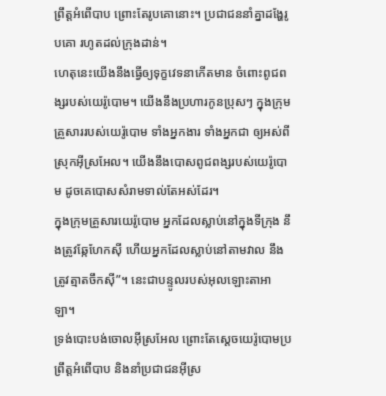ព្រឹត្តអំពើបាប ព្រោះតែរូបគោនោះ។ ប្រជាជននាំគ្នាដង្ហែរូបគោ រហូតដល់ក្រុងដាន់។
ហេតុនេះយើងនឹងធ្វើឲ្យទុក្ខវេទនាកើតមាន ចំពោះពូជពង្សរបស់យេរ៉ូបោម។ យើងនឹងប្រហារកូនប្រុសៗ ក្នុងក្រុមគ្រួសាររបស់យេរ៉ូបោម ទាំងអ្នកងារ ទាំងអ្នកជា ឲ្យអស់ពីស្រុកអ៊ីស្រអែល។ យើងនឹងបោសពូជពង្សរបស់យេរ៉ូបោម ដូចគេបោសសំរាមទាល់តែអស់ដែរ។
ក្នុងក្រុមគ្រួសារយេរ៉ូបោម អ្នកដែលស្លាប់នៅក្នុងទីក្រុង នឹងត្រូវឆ្កែហែកស៊ី ហើយអ្នកដែលស្លាប់នៅតាមវាល នឹងត្រូវត្មាតចឹកស៊ី”។ នេះជាបន្ទូលរបស់អុលឡោះតាអាឡា។
ទ្រង់បោះបង់ចោលអ៊ីស្រអែល ព្រោះតែស្តេចយេរ៉ូបោមប្រព្រឹត្តអំពើបាប និងនាំប្រជាជនអ៊ីស្រ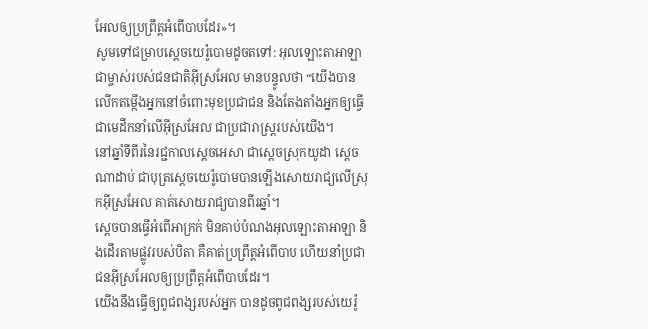អែលឲ្យប្រព្រឹត្តអំពើបាបដែរ»។
សូមទៅជម្រាបស្តេចយេរ៉ូបោមដូចតទៅ: អុលឡោះតាអាឡាជាម្ចាស់របស់ជនជាតិអ៊ីស្រអែល មានបន្ទូលថា “យើងបានលើកតម្កើងអ្នកនៅចំពោះមុខប្រជាជន និងតែងតាំងអ្នកឲ្យធ្វើជាមេដឹកនាំលើអ៊ីស្រអែល ជាប្រជារាស្ត្ររបស់យើង។
នៅឆ្នាំទីពីរនៃរជ្ជកាលស្តេចអេសា ជាស្តេចស្រុកយូដា ស្តេចណាដាប់ ជាបុត្រស្តេចយេរ៉ូបោមបានឡើងសោយរាជ្យលើស្រុកអ៊ីស្រអែល គាត់សោយរាជ្យបានពីរឆ្នាំ។
ស្តេចបានធ្វើអំពើអាក្រក់ មិនគាប់បំណងអុលឡោះតាអាឡា និងដើរតាមផ្លូវរបស់បិតា គឺគាត់ប្រព្រឹត្តអំពើបាប ហើយនាំប្រជាជនអ៊ីស្រអែលឲ្យប្រព្រឹត្តអំពើបាបដែរ។
យើងនឹងធ្វើឲ្យពូជពង្សរបស់អ្នក បានដូចពូជពង្សរបស់យេរ៉ូ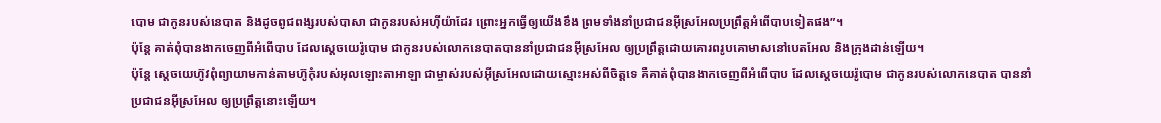បោម ជាកូនរបស់នេបាត និងដូចពូជពង្សរបស់បាសា ជាកូនរបស់អហ៊ីយ៉ាដែរ ព្រោះអ្នកធ្វើឲ្យយើងខឹង ព្រមទាំងនាំប្រជាជនអ៊ីស្រអែលប្រព្រឹត្តអំពើបាបទៀតផង”។
ប៉ុន្តែ គាត់ពុំបានងាកចេញពីអំពើបាប ដែលស្តេចយេរ៉ូបោម ជាកូនរបស់លោកនេបាតបាននាំប្រជាជនអ៊ីស្រអែល ឲ្យប្រព្រឹត្តដោយគោរពរូបគោមាសនៅបេតអែល និងក្រុងដាន់ឡើយ។
ប៉ុន្តែ ស្តេចយេហ៊ូវពុំព្យាយាមកាន់តាមហ៊ូកុំរបស់អុលឡោះតាអាឡា ជាម្ចាស់របស់អ៊ីស្រអែលដោយស្មោះអស់ពីចិត្តទេ គឺគាត់ពុំបានងាកចេញពីអំពើបាប ដែលស្តេចយេរ៉ូបោម ជាកូនរបស់លោកនេបាត បាននាំប្រជាជនអ៊ីស្រអែល ឲ្យប្រព្រឹត្តនោះឡើយ។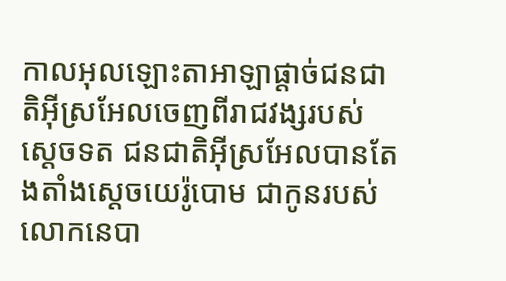កាលអុលឡោះតាអាឡាផ្តាច់ជនជាតិអ៊ីស្រអែលចេញពីរាជវង្សរបស់ស្តេចទត ជនជាតិអ៊ីស្រអែលបានតែងតាំងស្តេចយេរ៉ូបោម ជាកូនរបស់លោកនេបា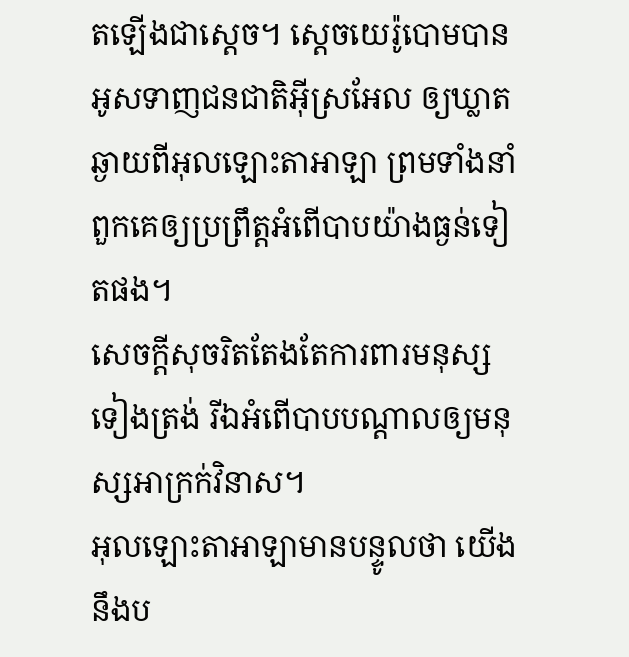តឡើងជាស្តេច។ ស្តេចយេរ៉ូបោមបានអូសទាញជនជាតិអ៊ីស្រអែល ឲ្យឃ្លាតឆ្ងាយពីអុលឡោះតាអាឡា ព្រមទាំងនាំពួកគេឲ្យប្រព្រឹត្តអំពើបាបយ៉ាងធ្ងន់ទៀតផង។
សេចក្ដីសុចរិតតែងតែការពារមនុស្សទៀងត្រង់ រីឯអំពើបាបបណ្ដាលឲ្យមនុស្សអាក្រក់វិនាស។
អុលឡោះតាអាឡាមានបន្ទូលថា យើងនឹងប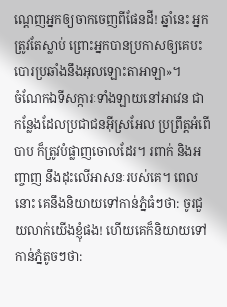ណ្ដេញអ្នកឲ្យចាកចេញពីផែនដី! ឆ្នាំនេះ អ្នកត្រូវតែស្លាប់ ព្រោះអ្នកបានប្រកាសឲ្យគេបះបោរប្រឆាំងនឹងអុលឡោះតាអាឡា»។
ចំណែកឯទីសក្ការៈទាំងឡាយនៅអាវេន ជាកន្លែងដែលប្រជាជនអ៊ីស្រអែល ប្រព្រឹត្តអំពើបាប ក៏ត្រូវបំផ្លាញចោលដែរ។ រពាក់ និងអញ្ចាញ នឹងដុះលើអាសនៈរបស់គេ។ ពេលនោះ គេនឹងនិយាយទៅកាន់ភ្នំធំៗថា: ចូរជួយលាក់យើងខ្ញុំផង! ហើយគេក៏និយាយទៅកាន់ភ្នំតូចៗថា: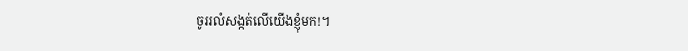ចូររលំសង្កត់លើយើងខ្ញុំមក!។